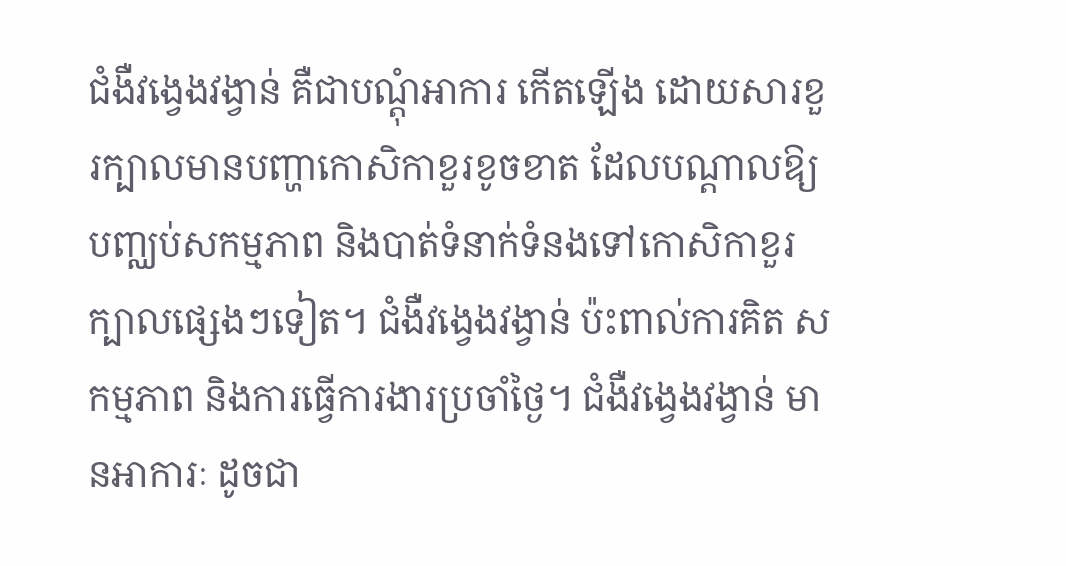ជំងឺវង្វេងវង្វាន់ គឺជាបណ្តុំអាការ កើតឡើង ដោយសារខួរក្បាលមានបញ្ហាកោសិកាខួរខូចខាត ដែលបណ្តាលឱ្យបញ្ឈប់សកម្មភាព និងបាត់ទំនាក់ទំនងទៅកោសិកាខួរក្បាលផ្សេងៗទៀត។ ជំងឺវង្វេងវង្វាន់ ប៉ះពាល់ការគិត សកម្មភាព និងការធ្វើការងារប្រចាំថ្ងៃ។ ជំងឺវង្វេងវង្វាន់ មានអាការៈ ដូចជា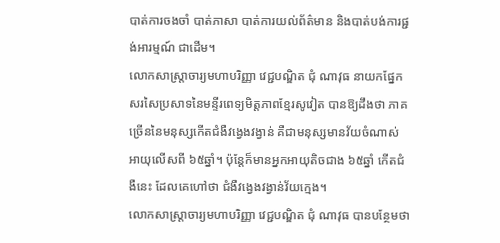បាត់ការចងចាំ បាត់ភាសា បាត់ការយល់ព័ត៌មាន និងបាត់បង់ការផ្ជង់អារម្មណ៍ ជាដើម។
លោកសាស្ត្រាចារ្យមហាបរិញ្ញា វេជ្ជបណ្ឌិត ជុំ ណាវុធ នាយកផ្នែកសរសៃប្រសាទនៃមន្ទីរពេទ្យមិត្តភាពខ្មែរសូវៀត បានឱ្យដឹងថា ភាគច្រើននៃមនុស្សកើតជំងឺវង្វេងវង្វាន់ គឺជាមនុស្សមានវ័យចំណាស់ អាយុលើសពី ៦៥ឆ្នាំ។ ប៉ុន្តែក៏មានអ្នកអាយុតិចជាង ៦៥ឆ្នាំ កើតជំងឺនេះ ដែលគេហៅថា ជំងឺវង្វេងវង្វាន់វ័យក្មេង។
លោកសាស្ត្រាចារ្យមហាបរិញ្ញា វេជ្ជបណ្ឌិត ជុំ ណាវុធ បានបន្ថែមថា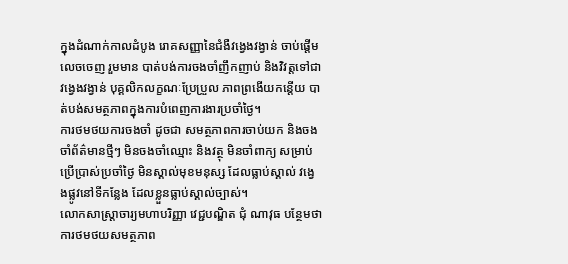ក្នុងដំណាក់កាលដំបូង រោគសញ្ញានៃជំងឺវង្វេងវង្វាន់ ចាប់ផ្ដើមលេចចេញ រួមមាន បាត់បង់ការចងចាំញឹកញាប់ និងវិវត្តទៅជាវង្វេងវង្វាន់ បុគ្គលិកលក្ខណៈប្រែប្រួល ភាពព្រងើយកន្តើយ បាត់បង់សមត្ថភាពក្នុងការបំពេញការងារប្រចាំថ្ងៃ។
ការថមថយការចងចាំ ដូចជា សមត្ថភាពការចាប់យក និងចងចាំព័ត៌មានថ្មីៗ មិនចងចាំឈ្មោះ និងវត្ថុ មិនចាំពាក្យ សម្រាប់ប្រើប្រាស់ប្រចាំថ្ងៃ មិនស្គាល់មុខមនុស្ស ដែលធ្លាប់ស្គាល់ វង្វេងផ្លូវនៅទីកន្លែង ដែលខ្លួនធ្លាប់ស្គាល់ច្បាស់។
លោកសាស្ត្រាចារ្យមហាបរិញ្ញា វេជ្ជបណ្ឌិត ជុំ ណាវុធ បន្ថែមថា ការថមថយសមត្ថភាព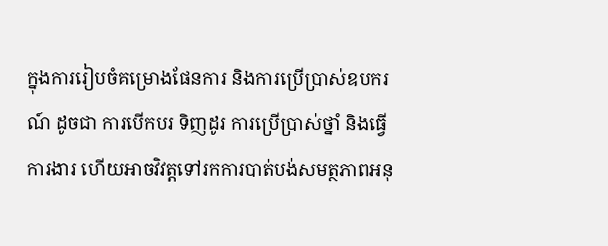ក្នុងការរៀបចំគម្រោងផែនការ និងការប្រើប្រាស់ឧបករណ៍ ដូចជា ការបើកបរ ទិញដូរ ការប្រើប្រាស់ថ្នាំ និងធ្វើការងារ ហើយអាចវិវត្តទៅរកការបាត់បង់សមត្ថភាពអនុ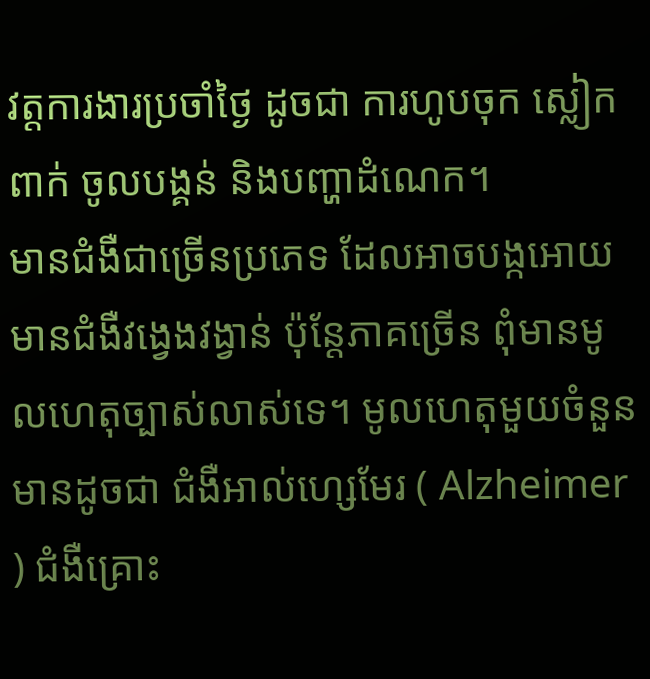វត្តការងារប្រចាំថ្ងៃ ដូចជា ការហូបចុក ស្លៀកពាក់ ចូលបង្គន់ និងបញ្ហាដំណេក។
មានជំងឺជាច្រើនប្រភេទ ដែលអាចបង្កអោយមានជំងឺវង្វេងវង្វាន់ ប៉ុន្តែភាគច្រើន ពុំមានមូលហេតុច្បាស់លាស់ទេ។ មូលហេតុមួយចំនួន មានដូចជា ជំងឺអាល់ហ្សេមែរ ( Alzheimer ) ជំងឺគ្រោះ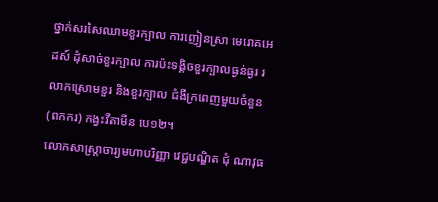ថ្នាក់សរសៃឈាមខួរក្បាល ការញៀនស្រា មេរោគអេដស៍ ដុំសាច់ខួរក្បាល ការប៉ះទង្គិចខួរក្បាលធ្ងន់ធ្ងរ រលាកស្រោមខួរ និងខួរក្បាល ជំងឺក្រពេញមួយចំនួន (ពកករ) កង្វះវីតាមីន បេ១២។
លោកសាស្ត្រាចារ្យមហាបរិញ្ញា វេជ្ជបណ្ឌិត ជុំ ណាវុធ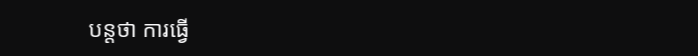បន្តថា ការធ្វើ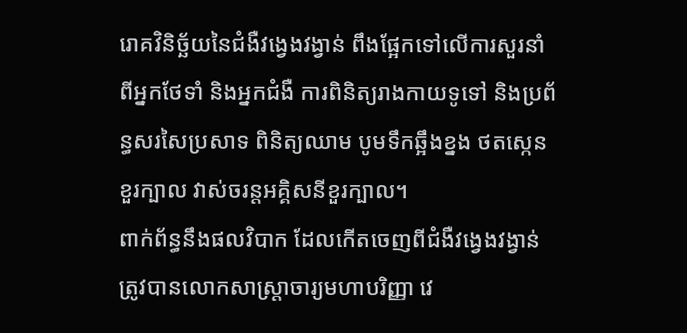រោគវិនិច្ឆ័យនៃជំងឺវង្វេងវង្វាន់ ពឹងផ្អែកទៅលើការសួរនាំពីអ្នកថែទាំ និងអ្នកជំងឺ ការពិនិត្យរាងកាយទូទៅ និងប្រព័ន្ធសរសៃប្រសាទ ពិនិត្យឈាម បូមទឹកឆ្អឹងខ្នង ថតស្កេនខួរក្បាល វាស់ចរន្តអគ្គិសនីខួរក្បាល។
ពាក់ព័ន្ធនឹងផលវិបាក ដែលកើតចេញពីជំងឺវង្វេងវង្វាន់ ត្រូវបានលោកសាស្ត្រាចារ្យមហាបរិញ្ញា វេ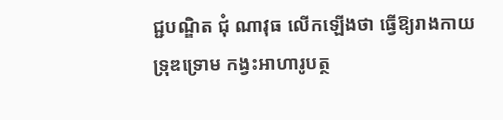ជ្ជបណ្ឌិត ជុំ ណាវុធ លើកឡើងថា ធ្វើឱ្យរាងកាយទ្រុឌទ្រោម កង្វះអាហារូបត្ថ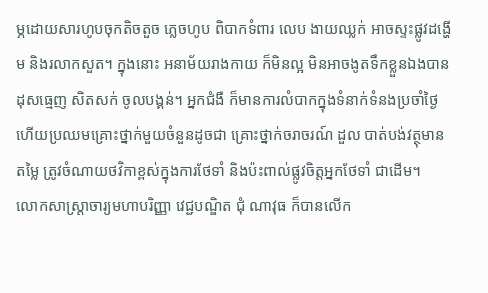ម្ភដោយសារហូបចុកតិចតួច ភ្លេចហូប ពិបាកទំពារ លេប ងាយឈ្លក់ អាចស្ទះផ្លូវដង្ហើម និងរលាកសួត។ ក្នុងនោះ អនាម័យរាងកាយ ក៏មិនល្អ មិនអាចងូតទឹកខ្លួនឯងបាន ដុសធ្មេញ សិតសក់ ចូលបង្គន់។ អ្នកជំងឺ ក៏មានការលំបាកក្នុងទំនាក់ទំនងប្រចាំថ្ងៃ ហើយប្រឈមគ្រោះថ្នាក់មួយចំនួនដូចជា គ្រោះថ្នាក់ចរាចរណ៍ ដួល បាត់បង់វត្ថុមានតម្លៃ ត្រូវចំណាយថវិកាខ្ពស់ក្នុងការថែទាំ និងប៉ះពាល់ផ្លូវចិត្តអ្នកថែទាំ ជាដើម។
លោកសាស្ត្រាចារ្យមហាបរិញ្ញា វេជ្ជបណ្ឌិត ជុំ ណាវុធ ក៏បានលើក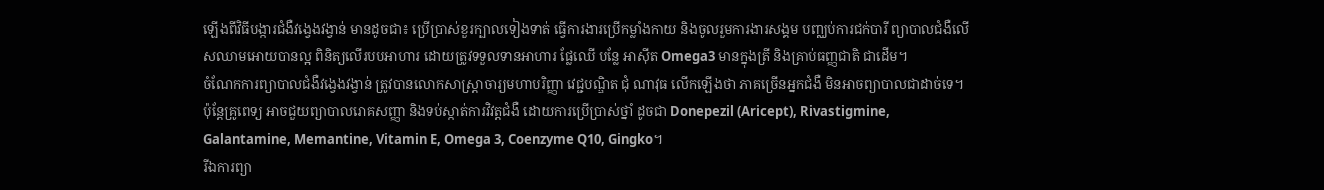ឡើងពីវិធីបង្ការជំងឺវង្វេងវង្វាន់ មានដូចជា៖ ប្រើប្រាស់ខួរក្បាលទៀងទាត់ ធ្វើការងារប្រើកម្លាំងកាយ និងចូលរួមការងារសង្គម បញ្ឈប់ការជក់បារី ព្យាបាលជំងឺលើសឈាមអោយបានល្អ ពិនិត្យលើរបបអាហារ ដោយត្រូវទទួលទានអាហារ ផ្លែឈើ បន្លែ អាស៊ីត Omega3 មានក្នុងត្រី និងគ្រាប់ធញ្ញជាតិ ជាដើម។
ចំណែកការព្យាបាលជំងឺវង្វេងវង្វាន់ ត្រូវបានលោកសាស្ត្រាចារ្យមហាបរិញ្ញា វេជ្ជបណ្ឌិត ជុំ ណាវុធ លើកឡើងថា ភាគច្រើនអ្នកជំងឺ មិនអាចព្យាបាលជាដាច់ទេ។ ប៉ុន្តែគ្រូពេទ្យ អាចជួយព្យាបាលរោគសញ្ញា និងទប់ស្កាត់ការវិវត្តជំងឺ ដោយការប្រើប្រាស់ថ្នាំ ដូចជា Donepezil (Aricept), Rivastigmine, Galantamine, Memantine, Vitamin E, Omega 3, Coenzyme Q10, Gingko។
រីឯការព្យា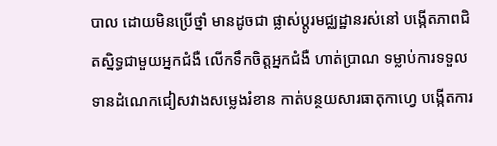បាល ដោយមិនប្រើថ្នាំ មានដូចជា ផ្លាស់ប្តូរមជ្ឈដ្ឋានរស់នៅ បង្កើតភាពជិតស្និទ្ធជាមួយអ្នកជំងឺ លើកទឹកចិត្តអ្នកជំងឺ ហាត់ប្រាណ ទម្លាប់ការទទួលទានដំណេកជៀសវាងសម្លេងរំខាន កាត់បន្ថយសារធាតុកាហ្វេ បង្កើតការ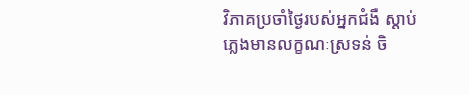វិភាគប្រចាំថ្ងៃរបស់អ្នកជំងឺ ស្តាប់ភ្លេងមានលក្ខណៈស្រទន់ ចិ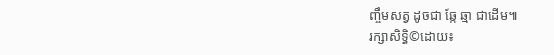ញ្ចឹមសត្វ ដូចជា ឆ្កែ ឆ្មា ជាដើម៕
រក្សាសិទ្ធិ©ដោយ៖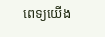ពេទ្យយើង